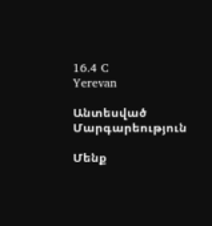16.4 C
Yerevan

Անտեսված Մարգարեություն

Մենք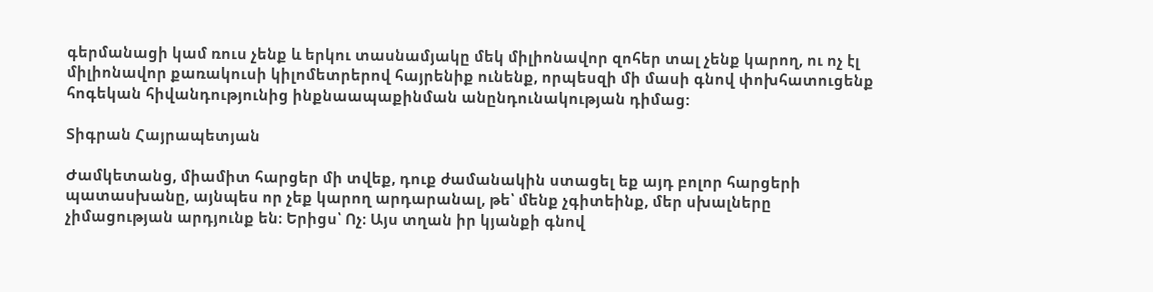գերմանացի կամ ռուս չենք և երկու տասնամյակը մեկ միլիոնավոր զոհեր տալ չենք կարող, ու ոչ էլ միլիոնավոր քառակուսի կիլոմետրերով հայրենիք ունենք, որպեսզի մի մասի գնով փոխհատուցենք հոգեկան հիվանդությունից ինքնաապաքինման անընդունակության դիմաց:

Տիգրան Հայրապետյան

Ժամկետանց, միամիտ հարցեր մի տվեք, դուք ժամանակին ստացել եք այդ բոլոր հարցերի պատասխանը, այնպես որ չեք կարող արդարանալ, թե՝ մենք չգիտեինք, մեր սխալները չիմացության արդյունք են։ Երիցս՝ Ոչ։ Այս տղան իր կյանքի գնով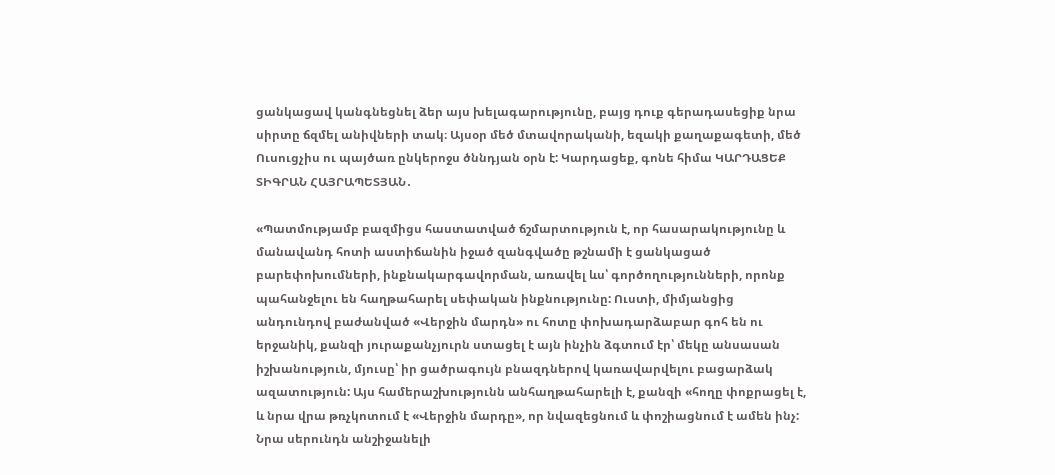ցանկացավ կանգնեցնել ձեր այս խելագարությունը, բայց դուք գերադասեցիք նրա սիրտը ճզմել անիվների տակ։ Այսօր մեծ մտավորականի, եզակի քաղաքագետի, մեծ Ուսուցչիս ու պայծառ ընկերոջս ծննդյան օրն է: Կարդացեք, գոնե հիմա ԿԱՐԴԱՑԵՔ ՏԻԳՐԱՆ ՀԱՅՐԱՊԵՏՅԱՆ․

«Պատմությամբ բազմիցս հաստատված ճշմարտություն է, որ հասարակությունը և մանավանդ հոտի աստիճանին իջած զանգվածը թշնամի է ցանկացած բարեփոխումների, ինքնակարգավորման, առավել ևս՝ գործողությունների, որոնք պահանջելու են հաղթահարել սեփական ինքնությունը: Ուստի, միմյանցից անդունդով բաժանված «Վերջին մարդն» ու հոտը փոխադարձաբար գոհ են ու երջանիկ, քանզի յուրաքանչյուրն ստացել է այն ինչին ձգտում էր՝ մեկը անսասան իշխանություն, մյուսը՝ իր ցածրագույն բնազդներով կառավարվելու բացարձակ ազատություն: Այս համերաշխությունն անհաղթահարելի է, քանզի «հողը փոքրացել է, և նրա վրա թռչկոտում է «Վերջին մարդը», որ նվազեցնում և փոշիացնում է ամեն ինչ: Նրա սերունդն անշիջանելի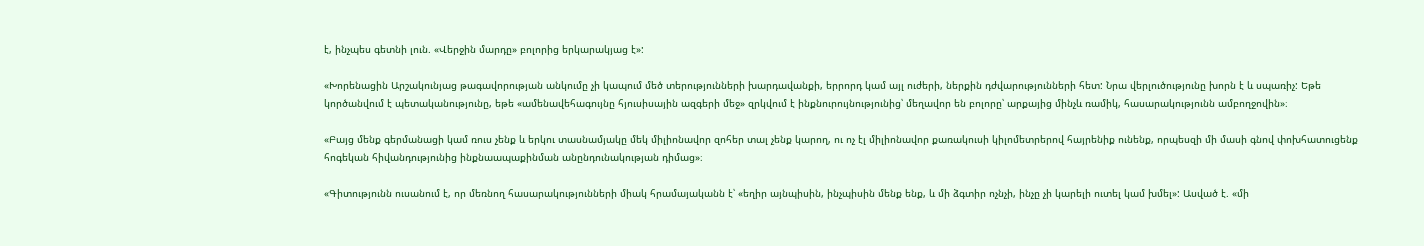է, ինչպես գետնի լուն. «Վերջին մարդը» բոլորից երկարակյաց է»:

«Խորենացին Արշակունյաց թագավորության անկումը չի կապում մեծ տերությունների խարդավանքի, երրորդ կամ այլ ուժերի, ներքին դժվարությունների հետ: Նրա վերլուծությունը խորն է և սպառիչ: Եթե կործանվում է պետականությունը, եթե «ամենավեհագույնը հյուսիսային ազգերի մեջ» զրկվում է ինքնուրույնությունից՝ մեղավոր են բոլորը՝ արքայից մինչև ռամիկ, հասարակությունն ամբողջովին»։

«Բայց մենք գերմանացի կամ ռուս չենք և երկու տասնամյակը մեկ միլիոնավոր զոհեր տալ չենք կարող, ու ոչ էլ միլիոնավոր քառակուսի կիլոմետրերով հայրենիք ունենք, որպեսզի մի մասի գնով փոխհատուցենք հոգեկան հիվանդությունից ինքնաապաքինման անընդունակության դիմաց»։

«Գիտությունն ուսանում է, որ մեռնող հասարակությունների միակ հրամայականն է՝ «եղիր այնպիսին, ինչպիսին մենք ենք, և մի ձգտիր ոչնչի, ինչը չի կարելի ուտել կամ խմել»: Ասված է. «մի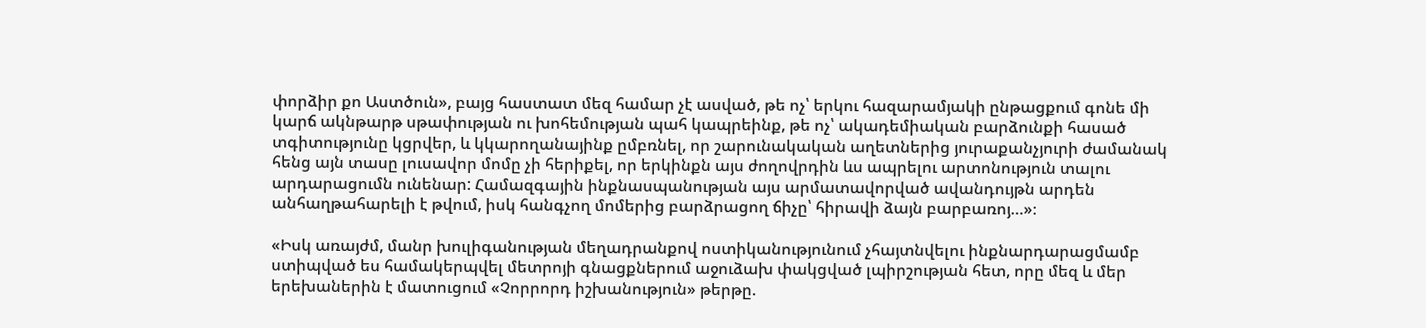փորձիր քո Աստծուն», բայց հաստատ մեզ համար չէ ասված, թե ոչ՝ երկու հազարամյակի ընթացքում գոնե մի կարճ ակնթարթ սթափության ու խոհեմության պահ կապրեինք, թե ոչ՝ ակադեմիական բարձունքի հասած տգիտությունը կցրվեր, և կկարողանայինք ըմբռնել, որ շարունակական աղետներից յուրաքանչյուրի ժամանակ հենց այն տասը լուսավոր մոմը չի հերիքել, որ երկինքն այս ժողովրդին ևս ապրելու արտոնություն տալու արդարացումն ունենար: Համազգային ինքնասպանության այս արմատավորված ավանդույթն արդեն անհաղթահարելի է թվում, իսկ հանգչող մոմերից բարձրացող ճիչը՝ հիրավի ձայն բարբառոյ…»։

«Իսկ առայժմ, մանր խուլիգանության մեղադրանքով ոստիկանությունում չհայտնվելու ինքնարդարացմամբ ստիպված ես համակերպվել մետրոյի գնացքներում աջուձախ փակցված լպիրշության հետ, որը մեզ և մեր երեխաներին է մատուցում «Չորրորդ իշխանություն» թերթը.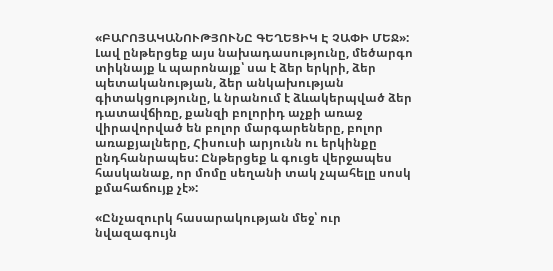«ԲԱՐՈՅԱԿԱՆՈՒԹՅՈՒՆԸ ԳԵՂԵՑԻԿ Է ՉԱՓԻ ՄԵՋ»: Լավ ընթերցեք այս նախադասությունը, մեծարգո տիկնայք և պարոնայք՝ սա է ձեր երկրի, ձեր պետականության, ձեր անկախության գիտակցությունը, և նրանում է ձևակերպված ձեր դատավճիռը, քանզի բոլորիդ աչքի առաջ վիրավորված են բոլոր մարգարեները, բոլոր առաքյալները, Հիսուսի արյունն ու երկինքը ընդհանրապես: Ընթերցեք և գուցե վերջապես հասկանաք, որ մոմը սեղանի տակ չպահելը սոսկ քմահաճույք չէ»:

«Ընչազուրկ հասարակության մեջ՝ ուր նվազագույն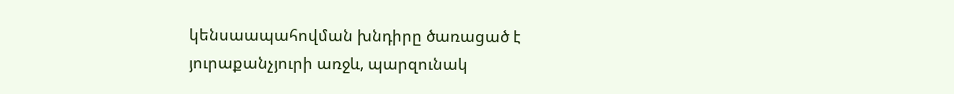կենսաապահովման խնդիրը ծառացած է յուրաքանչյուրի առջև, պարզունակ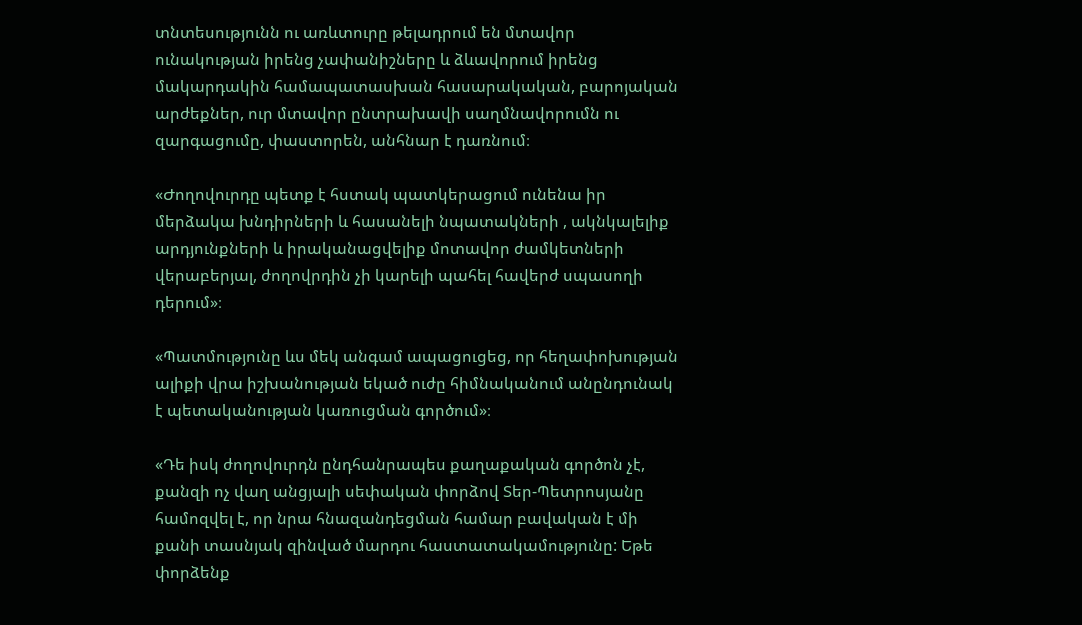տնտեսությունն ու առևտուրը թելադրում են մտավոր ունակության իրենց չափանիշները և ձևավորում իրենց մակարդակին համապատասխան հասարակական, բարոյական արժեքներ, ուր մտավոր ընտրախավի սաղմնավորումն ու զարգացումը, փաստորեն, անհնար է դառնում։

«Ժողովուրդը պետք է հստակ պատկերացում ունենա իր մերձակա խնդիրների և հասանելի նպատակների , ակնկալելիք արդյունքների և իրականացվելիք մոտավոր ժամկետների վերաբերյալ, ժողովրդին չի կարելի պահել հավերժ սպասողի դերում»։

«Պատմությունը ևս մեկ անգամ ապացուցեց, որ հեղափոխության ալիքի վրա իշխանության եկած ուժը հիմնականում անընդունակ է պետականության կառուցման գործում»։

«Դե իսկ ժողովուրդն ընդհանրապես քաղաքական գործոն չէ, քանզի ոչ վաղ անցյալի սեփական փորձով Տեր-Պետրոսյանը համոզվել է, որ նրա հնազանդեցման համար բավական է մի քանի տասնյակ զինված մարդու հաստատակամությունը: Եթե փորձենք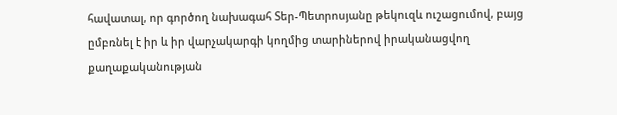հավատալ, որ գործող նախագահ Տեր-Պետրոսյանը թեկուզև ուշացումով, բայց ըմբռնել է իր և իր վարչակարգի կողմից տարիներով իրականացվող քաղաքականության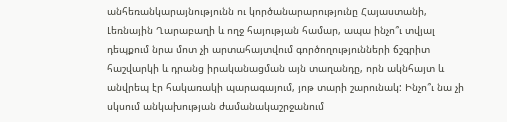անհեռանկարայնությունն ու կործանարարությունը Հայաստանի, Լեռնային Ղարաբաղի և ողջ հայության համար, ապա ինչո՞ւ տվյալ դեպքում նրա մոտ չի արտահայտվում գործողությունների ճշգրիտ հաշվարկի և դրանց իրականացման այն տաղանդը, որն ակնհայտ և անվրեպ էր հակառակի պարագայում, յոթ տարի շարունակ: Ինչո՞ւ նա չի սկսում անկախության ժամանակաշրջանում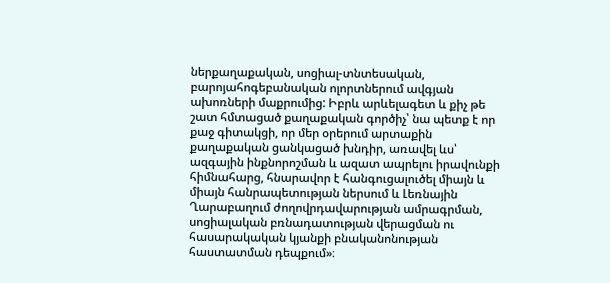ներքաղաքական, սոցիալ-տնտեսական, բարոյահոգեբանական ոլորտներում ավգյան ախոռների մաքրումից: Իբրև արևելագետ և քիչ թե շատ հմտացած քաղաքական գործիչ՝ նա պետք է որ քաջ գիտակցի, որ մեր օրերում արտաքին քաղաքական ցանկացած խնդիր, առավել ևս՝ ազգային ինքնորոշման և ազատ ապրելու իրավունքի հիմնահարց, հնարավոր է հանգուցալուծել միայն և միայն հանրապետության ներսում և Լեռնային Ղարաբաղում ժողովրդավարության ամրագրման, սոցիալական բռնադատության վերացման ու հասարակական կյանքի բնականոնության հաստատման դեպքում»։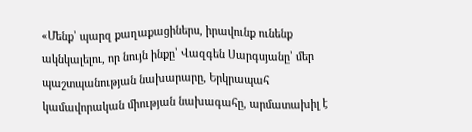«Մենք՝ պարզ քաղաքացիներս, իրավունք ունենք ակնկալելու, որ նույն ինքը՝ Վազգեն Սարգսյանը՝ մեր պաշտպանության նախարարը, Երկրապահ կամավորական միության նախագահը, արմատախիլ է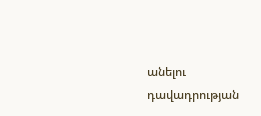անելու դավադրության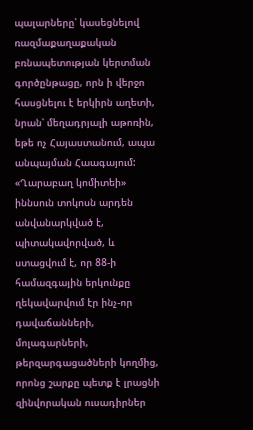պալարները՝ կասեցնելով ռազմաքաղաքական բռնապետության կերտման գործընթացը, որն ի վերջո հասցնելու է երկիրն աղետի, նրան՝ մեղադրյալի աթոռին, եթե ոչ Հայաստանում, ապա անպայման Հաագայում: «Ղարաբաղ կոմիտեի» իննսուն տոկոսն արդեն անվանարկված է, պիտակավորված, և ստացվում է, որ 88‑ի համազգային երկունքը ղեկավարվում էր ինչ-որ դավաճանների, մոլագարների, թերզարգացածների կողմից, որոնց շարքը պետք է լրացնի զինվորական ուսադիրներ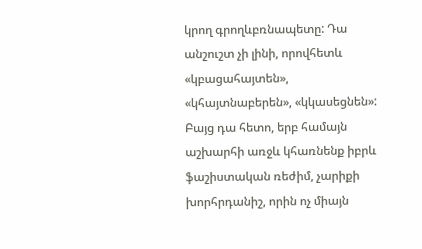կրող գրողևբռնապետը: Դա անշուշտ չի լինի, որովհետև «կբացահայտեն», «կհայտնաբերեն», «կկասեցնեն»: Բայց դա հետո, երբ համայն աշխարհի առջև կհառնենք իբրև ֆաշիստական ռեժիմ, չարիքի խորհրդանիշ, որին ոչ միայն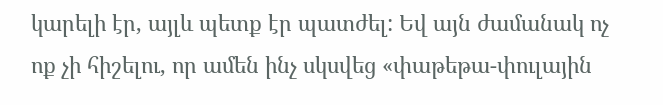կարելի էր, այլև պետք էր պատժել: Եվ այն ժամանակ ոչ ոք չի հիշելու, որ ամեն ինչ սկսվեց «փաթեթա-փուլային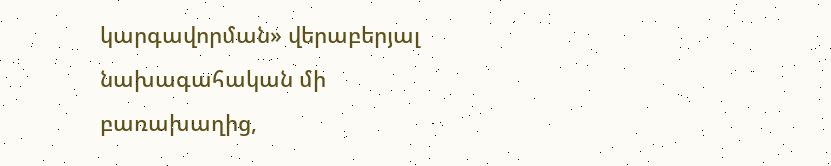կարգավորման» վերաբերյալ նախագահական մի բառախաղից,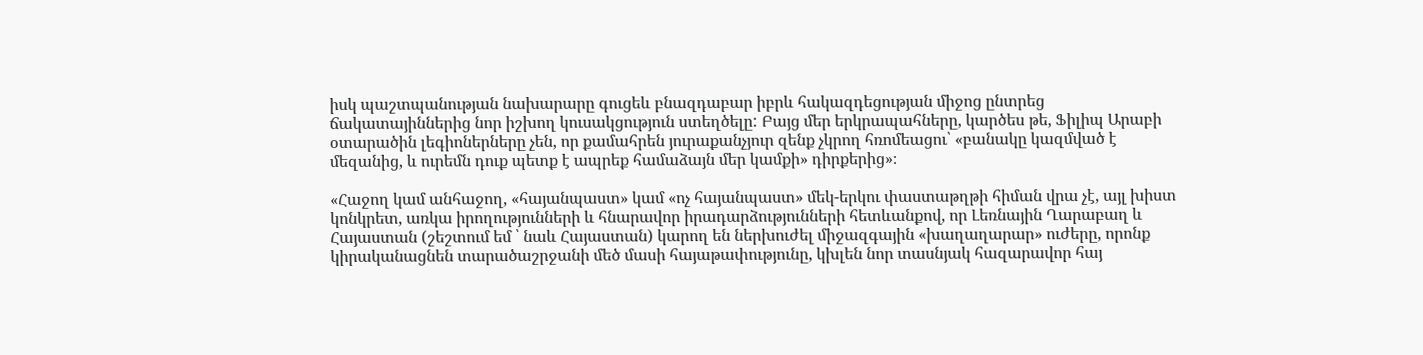իսկ պաշտպանության նախարարը գուցեև բնազդաբար իբրև հակազդեցության միջոց ընտրեց ճակատայիններից նոր իշխող կուսակցություն ստեղծելը: Բայց մեր երկրապահները, կարծես թե, Ֆիլիպ Արաբի օտարածին լեգիոներները չեն, որ քամահրեն յուրաքանչյուր զենք չկրող հռոմեացու՝ «բանակը կազմված է մեզանից, և ուրեմն դուք պետք է ապրեք համաձայն մեր կամքի» դիրքերից»։

«Հաջող կամ անհաջող, «հայանպաստ» կամ «ոչ հայանպաստ» մեկ-երկու փաստաթղթի հիման վրա չէ, այլ խիստ կոնկրետ, առկա իրողությունների և հնարավոր իրադարձությունների հետևանքով, որ Լեռնային Ղարաբաղ և Հայաստան (շեշտում եմ ՝ նաև Հայաստան) կարող են ներխուժել միջազգային «խաղաղարար» ուժերը, որոնք կիրականացնեն տարածաշրջանի մեծ մասի հայաթափությունը, կխլեն նոր տասնյակ հազարավոր հայ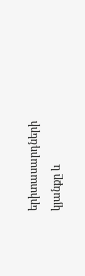երիտասարդների կյանքը և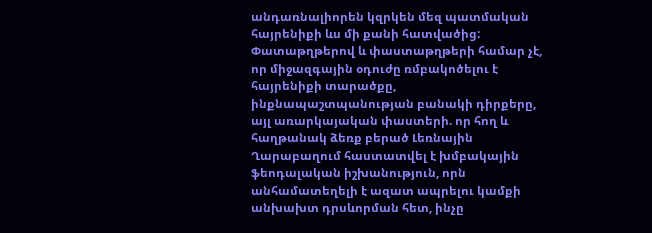անդառնալիորեն կզրկեն մեզ պատմական հայրենիքի ևս մի քանի հատվածից: Փատաթղթերով և փաստաթղթերի համար չէ, որ միջազգային օդուժը ռմբակոծելու է հայրենիքի տարածքը, ինքնապաշտպանության բանակի դիրքերը, այլ առարկայական փաստերի. որ հող և հաղթանակ ձեռք բերած Լեռնային Ղարաբաղում հաստատվել է խմբակային ֆեոդալական իշխանություն, որն անհամատեղելի է ազատ ապրելու կամքի անխախտ դրսևորման հետ, ինչը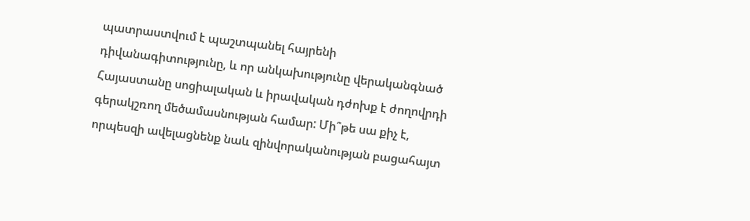պատրաստվում է պաշտպանել հայրենի դիվանագիտությունը, և որ անկախությունը վերականգնած Հայաստանը սոցիալական և իրավական դժոխք է ժողովրդի գերակշռող մեծամասնության համար: Մի՞թե սա քիչ է, որպեսզի ավելացնենք նաև զինվորականության բացահայտ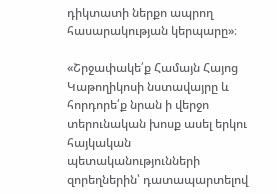դիկտատի ներքո ապրող հասարակության կերպարը»։

«Շրջափակե՛ք Համայն Հայոց Կաթողիկոսի նստավայրը և հորդորե՛ք նրան ի վերջո տերունական խոսք ասել երկու հայկական պետականությունների զորեղներին՝ դատապարտելով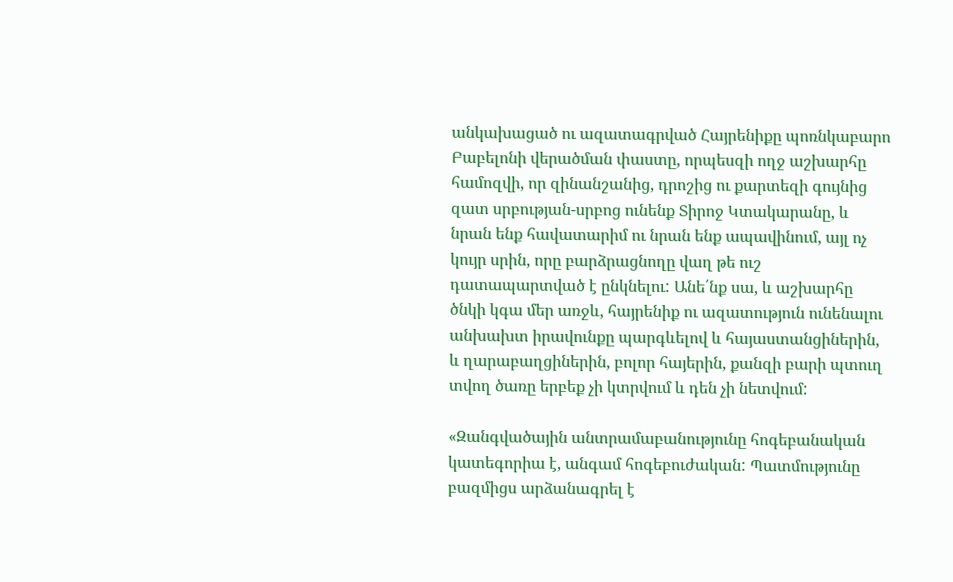անկախացած ու ազատագրված Հայրենիքը պոռնկաբարո Բաբելոնի վերածման փաստը, որպեսզի ողջ աշխարհը համոզվի, որ զինանշանից, դրոշից ու քարտեզի գույնից զատ սրբության-սրբոց ունենք Տիրոջ Կտակարանը, և նրան ենք հավատարիմ ու նրան ենք ապավինում, այլ ոչ կույր սրին, որը բարձրացնողը վաղ թե ուշ դատապարտված է ընկնելու: Անե՛նք սա, և աշխարհը ծնկի կգա մեր առջև, հայրենիք ու ազատություն ունենալու անխախտ իրավունքը պարգևելով և հայաստանցիներին, և ղարաբաղցիներին, բոլոր հայերին, քանզի բարի պտուղ տվող ծառը երբեք չի կտրվում և դեն չի նետվում:

«Զանգվածային անտրամաբանությունը հոգեբանական կատեգորիա է, անգամ հոգեբուժական: Պատմությունը բազմիցս արձանագրել է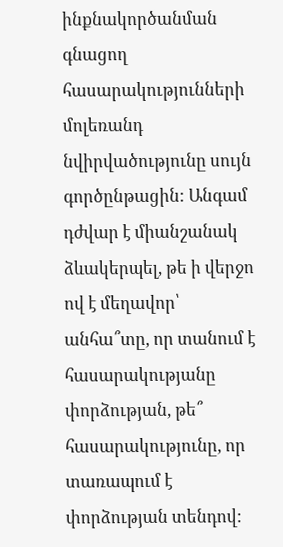ինքնակործանման գնացող հասարակությունների մոլեռանդ նվիրվածությունը սույն գործընթացին: Անգամ դժվար է միանշանակ ձևակերպել, թե ի վերջո ով է մեղավոր՝ անհա՞տը, որ տանում է հասարակությանը փորձության, թե՞ հասարակությունը, որ տառապում է փորձության տենդով: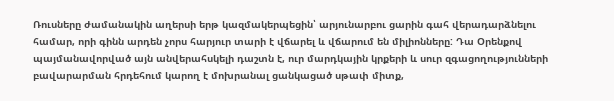Ռուսները ժամանակին աղերսի երթ կազմակերպեցին՝ արյունարբու ցարին գահ վերադարձնելու համար, որի գինն արդեն չորս հարյուր տարի է վճարել և վճարում են միլիոնները: Դա Օրենքով պայմանավորված այն անվերահսկելի դաշտն է, ուր մարդկային կրքերի և սուր զգացողությունների բավարարման հրդեհում կարող է մոխրանալ ցանկացած սթափ միտք,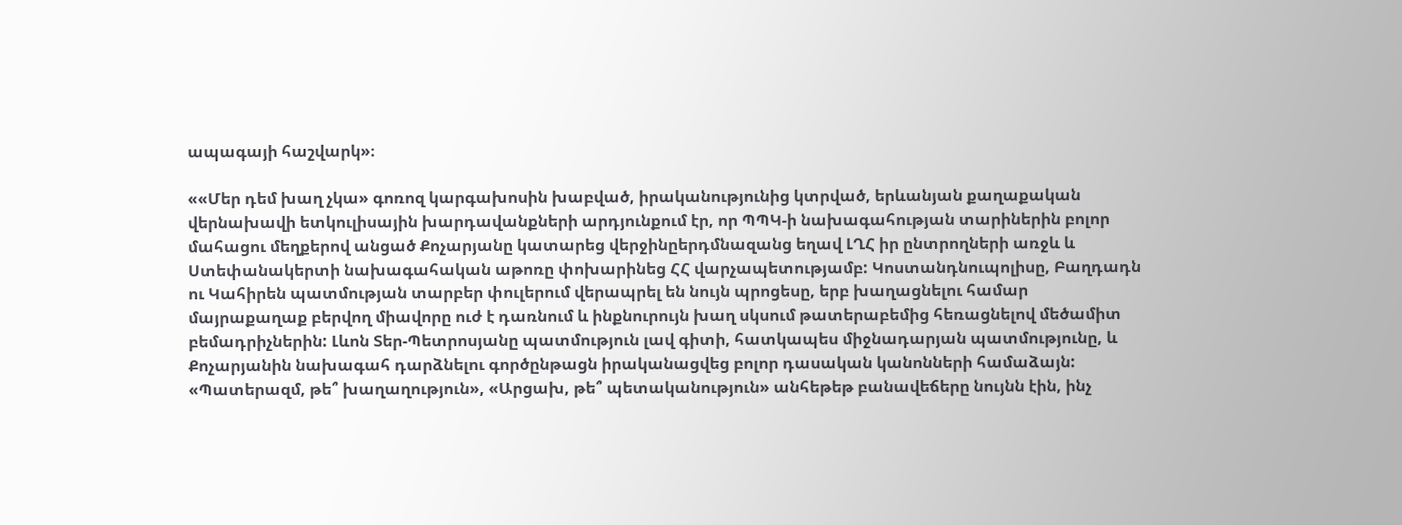ապագայի հաշվարկ»։

««Մեր դեմ խաղ չկա» գոռոզ կարգախոսին խաբված, իրականությունից կտրված, երևանյան քաղաքական վերնախավի ետկուլիսային խարդավանքների արդյունքում էր, որ ՊՊԿ‑ի նախագահության տարիներին բոլոր մահացու մեղքերով անցած Քոչարյանը կատարեց վերջինըերդմնազանց եղավ ԼՂՀ իր ընտրողների առջև և Ստեփանակերտի նախագահական աթոռը փոխարինեց ՀՀ վարչապետությամբ: Կոստանդնուպոլիսը, Բաղդադն ու Կահիրեն պատմության տարբեր փուլերում վերապրել են նույն պրոցեսը, երբ խաղացնելու համար մայրաքաղաք բերվող միավորը ուժ է դառնում և ինքնուրույն խաղ սկսում թատերաբեմից հեռացնելով մեծամիտ բեմադրիչներին: Լևոն Տեր-Պետրոսյանը պատմություն լավ գիտի, հատկապես միջնադարյան պատմությունը, և Քոչարյանին նախագահ դարձնելու գործընթացն իրականացվեց բոլոր դասական կանոնների համաձայն: «Պատերազմ, թե՞ խաղաղություն», «Արցախ, թե՞ պետականություն» անհեթեթ բանավեճերը նույնն էին, ինչ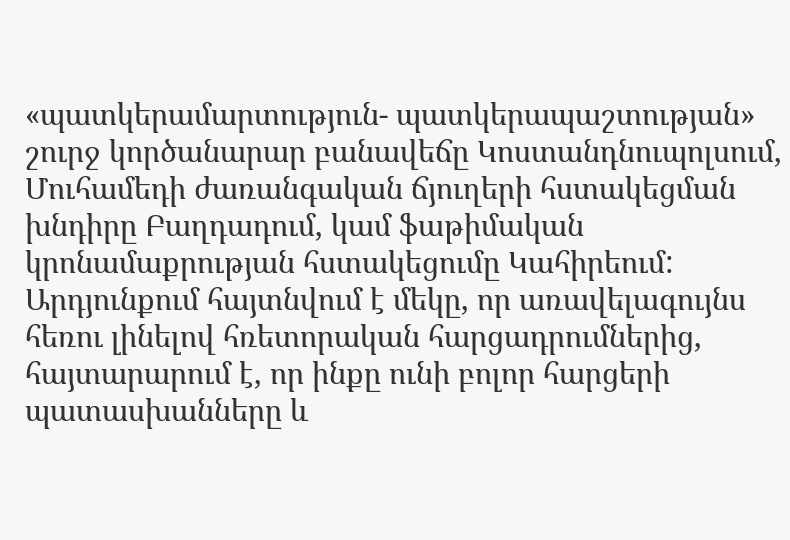«պատկերամարտություն- պատկերապաշտության» շուրջ կործանարար բանավեճը Կոստանդնուպոլսում, Մուհամեդի ժառանգական ճյուղերի հստակեցման խնդիրը Բաղդադում, կամ ֆաթիմական կրոնամաքրության հստակեցումը Կահիրեում: Արդյունքում հայտնվում է մեկը, որ առավելագույնս հեռու լինելով հռետորական հարցադրումներից, հայտարարում է, որ ինքը ունի բոլոր հարցերի պատասխանները և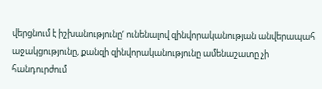վերցնում է իշխանությունը‘ ունենալով զինվորականության անվերապահ աջակցությունը, քանզի զինվորականությունը ամենաշատը չի հանդուրժում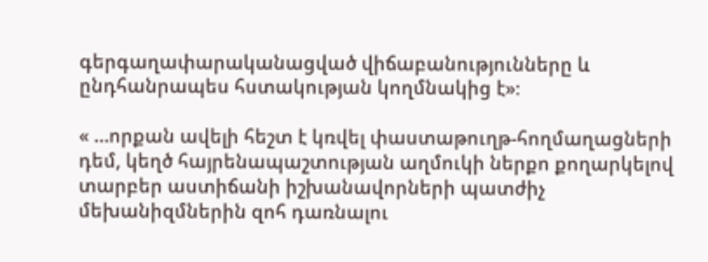գերգաղափարականացված վիճաբանությունները և ընդհանրապես հստակության կողմնակից է»։

« …որքան ավելի հեշտ է կռվել փաստաթուղթ-հողմաղացների դեմ, կեղծ հայրենապաշտության աղմուկի ներքո քողարկելով տարբեր աստիճանի իշխանավորների պատժիչ մեխանիզմներին զոհ դառնալու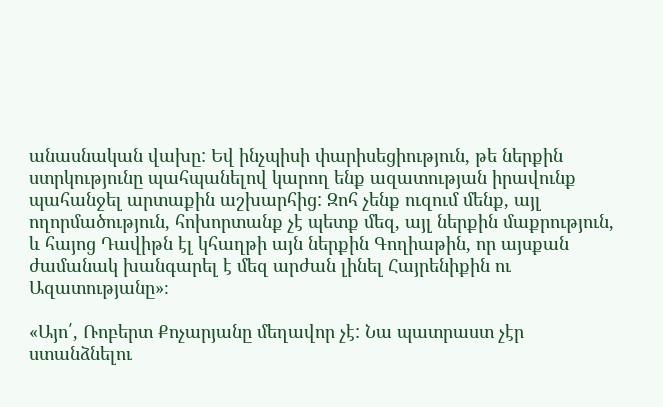անասնական վախը: Եվ ինչպիսի փարիսեցիություն, թե ներքին ստրկությունը պահպանելով կարող ենք ազատության իրավունք պահանջել արտաքին աշխարհից: Զոհ չենք ուզում մենք, այլ ողորմածություն, հոխորտանք չէ պետք մեզ, այլ ներքին մաքրություն, և հայոց Դավիթն էլ կհաղթի այն ներքին Գողիաթին, որ այսքան ժամանակ խանգարել է մեզ արժան լինել Հայրենիքին ու Ազատությանը»։

«Այո՛, Ռոբերտ Քոչարյանը մեղավոր չէ: Նա պատրաստ չէր ստանձնելու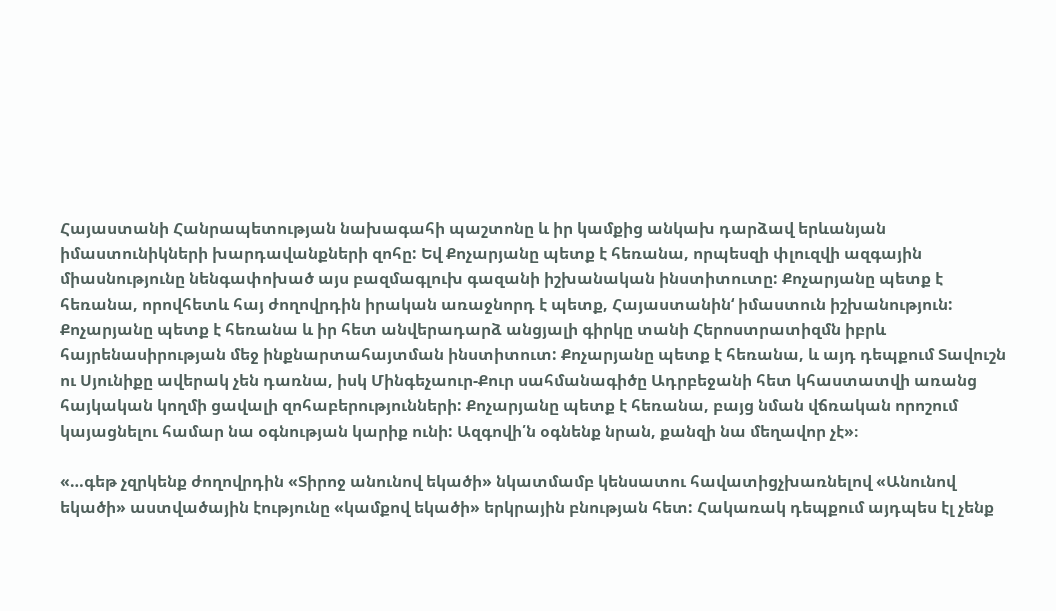Հայաստանի Հանրապետության նախագահի պաշտոնը և իր կամքից անկախ դարձավ երևանյան իմաստունիկների խարդավանքների զոհը: Եվ Քոչարյանը պետք է հեռանա, որպեսզի փլուզվի ազգային միասնությունը նենգափոխած այս բազմագլուխ գազանի իշխանական ինստիտուտը: Քոչարյանը պետք է հեռանա, որովհետև հայ ժողովրդին իրական առաջնորդ է պետք, Հայաստանին‘ իմաստուն իշխանություն: Քոչարյանը պետք է հեռանա և իր հետ անվերադարձ անցյալի գիրկը տանի Հերոստրատիզմն իբրև հայրենասիրության մեջ ինքնարտահայտման ինստիտուտ: Քոչարյանը պետք է հեռանա, և այդ դեպքում Տավուշն ու Սյունիքը ավերակ չեն դառնա, իսկ Մինգեչաուր-Քուր սահմանագիծը Ադրբեջանի հետ կհաստատվի առանց հայկական կողմի ցավալի զոհաբերությունների: Քոչարյանը պետք է հեռանա, բայց նման վճռական որոշում կայացնելու համար նա օգնության կարիք ունի: Ազգովի՛ն օգնենք նրան, քանզի նա մեղավոր չէ»։

«…գեթ չզրկենք ժողովրդին «Տիրոջ անունով եկածի» նկատմամբ կենսատու հավատիցչխառնելով «Անունով եկածի» աստվածային էությունը «կամքով եկածի» երկրային բնության հետ: Հակառակ դեպքում այդպես էլ չենք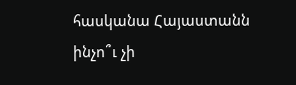հասկանա Հայաստանն ինչո՞ւ չի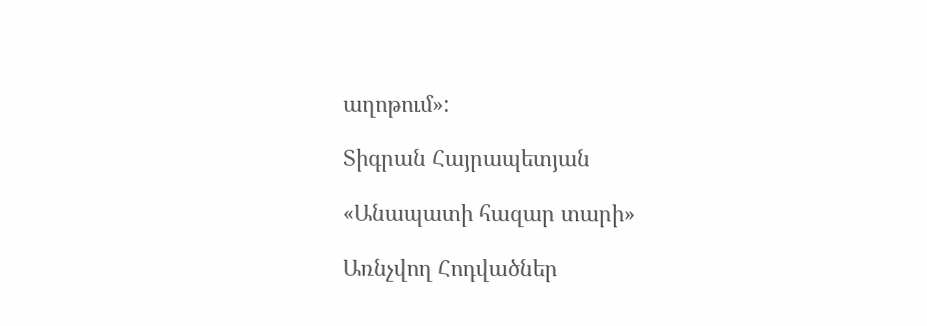աղոթում»:

Տիգրան Հայրապետյան

«Անապատի հազար տարի»

Առնչվող Հոդվածներ